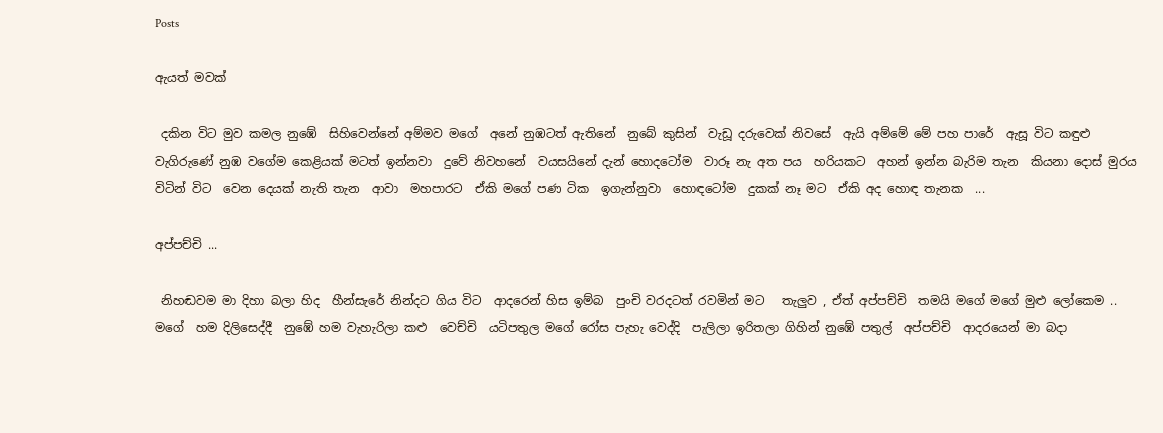Posts

ඇයත් මවක්

 දකින විට මුව කමල නුඹේ  සිහිවෙන්නේ අම්මව මගේ  අනේ නුඹටත් ඇතිනේ  නුබේ කුසින්  වැඩූ දරුවෙක් නිවසේ  ඇයි අම්මේ මේ පහ පාරේ  ඇසූ විට කඳුළු වැගිරුණේ නුඹ වගේම කෙළියක් මටත් ඉන්නවා  දුවේ නිවහනේ  වයසයිනේ දැන් හොදටෝම  වාරූ නැ අත පය  හරියකට  අහන් ඉන්න බැරිම තැන  කියනා දොස් මුරය විටින් විට  වෙන දෙයක් නැති තැන  ආවා  මහපාරට  ඒකි මගේ පණ ටික  ඉගැන්නුවා  හොඳටෝම  දුකක් නෑ මට  ඒකි අද හොඳ තැනක  ...

අප්පච්චි ...

 නිහඬවම මා දිහා බලා හිද  හීන්සැරේ නින්දට ගිය විට  ආදරෙන් හිස ඉම්බ  පුංචි වරදටත් රවමින් මට   තැලුව , ඒත් අප්පච්චි  තමයි මගේ මගේ මුළු ලෝකෙම .. මගේ  හම දිලිසෙද්දී  නුඹේ හම වැහැරිලා කළු  වෙච්චි  යටිපතුල මගේ රෝස පැහැ වෙද්දි  පැලිලා ඉරිතලා ගිහින් නුඹේ පතුල්  අප්පච්චි  ආදරයෙන් මා බදා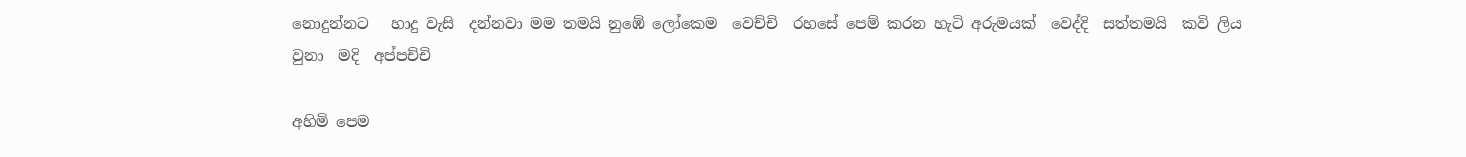නොදුන්නට   හාදු වැසි  දන්නවා මම තමයි නුඹේ ලෝකෙම  වෙච්චි  රහසේ පෙම් කරන හැටි අරුමයක්  වෙද්දි  සත්තමයි  කවි ලිය වුනා  මදි  අප්පච්චි

අහිමි පෙම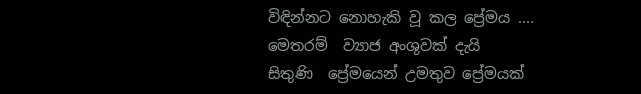විඳින්නට නොහැකි වූ කල ප්‍රේමය .... මෙතරම්  ව්‍යාජ අංශුවක් දැයි  සිතුණි  ප්‍රේමයෙන් උමතුව ප්‍රේමයක්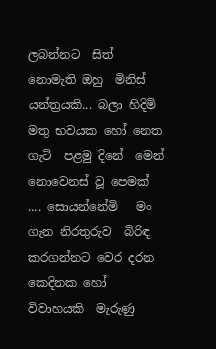ලබන්නට  සිත් නොමැති ඔහු  මිනිස් යන්ත්‍රයකි... බලා හිදිමි මතු භවයක හෝ නෙත ගැටි  පළමු දිනේ  මෙන්  නොවෙනස් වූ පෙමක් .... සොයන්නේමි   මං ගැන නිරතුරුව  බිරිඳ කරගන්නට වෙර දරන කෙදිනක හෝ  විවාහයකි  මැරුණු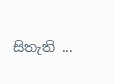සිතැති ...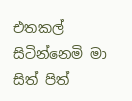එතකල් සිටින්නෙමි මා  සිත් පිත්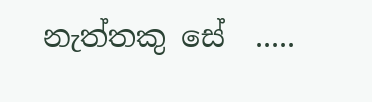නැත්තකු සේ  .....